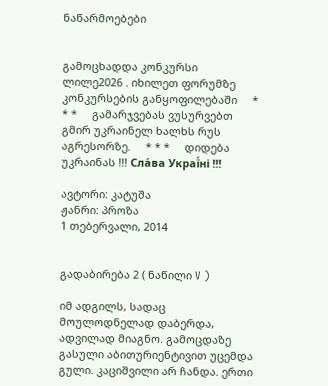ნაწარმოებები


გამოცხადდა კონკურსი ლილე2026 . იხილეთ ფორუმზე კონკურსების განყოფილებაში     * * *     გამარჯვებას ვუსურვებთ გმირ უკრაინელ ხალხს რუს აგრესორზე.     * * *     დიდება უკრაინას !!! Сла́ва Украї́ні !!!

ავტორი: კატუშა
ჟანრი: პროზა
1 თებერვალი, 2014


გადაბირება 2 ( ნაწილი V )

იმ ადგილს, სადაც მოულოდნელად დაბერდა, ადვილად მიაგნო. გამოცდაზე გასული აბითურიენტივით უცემდა გული. კაციშვილი არ ჩანდა. ერთი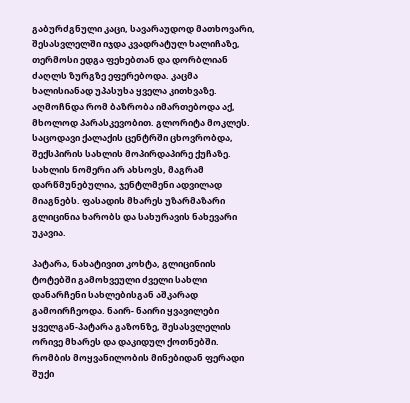გაბურძგნული კაცი, სავარაუდოდ მათხოვარი, შესასვლელში იჯდა კვადრატულ ხალიჩაზე, თერმოსი ედგა ფეხებთან და დორბლიან ძაღლს ზურგზე ეფერებოდა. კაცმა ხალისიანად უპასუხა ყველა კითხვაზე. აღმოჩნდა რომ ბაზრობა იმართებოდა აქ, მხოლოდ პარასკევობით. გლორიტა მოკლეს. საცოდავი ქალაქის ცენტრში ცხოვრობდა, შექსპირის სახლის მოპირდაპირე ქუჩაზე. სახლის ნომერი არ ახსოვს, მაგრამ დარწმუნებულია, ჯენტლმენი ადვილად მიაგნებს. ფასადის მხარეს უზარმაზარი გლიცინია ხარობს და სახურავის ნახევარი უკავია.

პატარა, ნახატივით კოხტა, გლიცინიის ტოტებში გამოხვეული ძველი სახლი დანარჩენი სახლებისგან აშკარად გამოირჩეოდა. ნაირ- ნაირი ყვავილები ყველგან-პატარა გაზონზე, შესასვლელის ორივე მხარეს და დაკიდულ ქოთნებში. რომბის მოყვანილობის მინებიდან ფერადი შუქი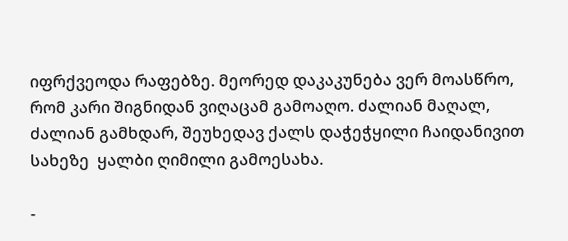იფრქვეოდა რაფებზე. მეორედ დაკაკუნება ვერ მოასწრო, რომ კარი შიგნიდან ვიღაცამ გამოაღო. ძალიან მაღალ, ძალიან გამხდარ, შეუხედავ ქალს დაჭეჭყილი ჩაიდანივით სახეზე  ყალბი ღიმილი გამოესახა.

-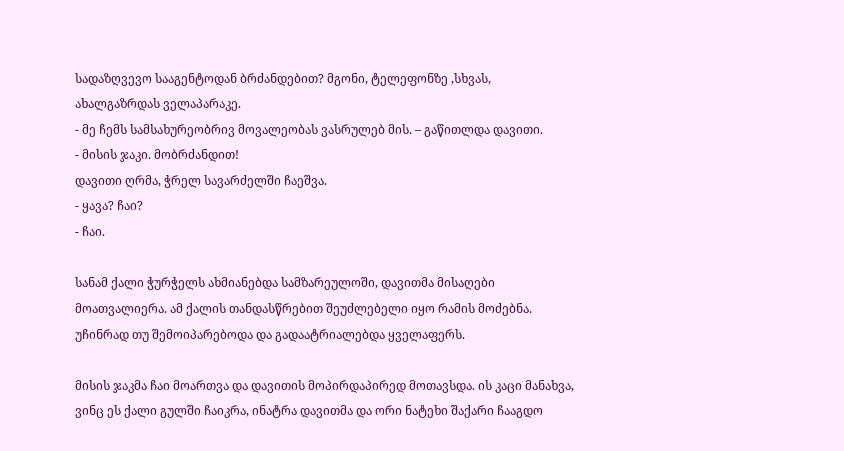სადაზღვევო სააგენტოდან ბრძანდებით? მგონი, ტელეფონზე ,სხვას, ახალგაზრდას ველაპარაკე.
- მე ჩემს სამსახურეობრივ მოვალეობას ვასრულებ მის. – გაწითლდა დავითი.
- მისის ჯაკი. მობრძანდით!
დავითი ღრმა, ჭრელ სავარძელში ჩაეშვა.
- ყავა? ჩაი?
- ჩაი.

სანამ ქალი ჭურჭელს ახმიანებდა სამზარეულოში, დავითმა მისაღები მოათვალიერა. ამ ქალის თანდასწრებით შეუძლებელი იყო რამის მოძებნა. უჩინრად თუ შემოიპარებოდა და გადაატრიალებდა ყველაფერს.

მისის ჯაკმა ჩაი მოართვა და დავითის მოპირდაპირედ მოთავსდა. ის კაცი მანახვა, ვინც ეს ქალი გულში ჩაიკრა, ინატრა დავითმა და ორი ნატეხი შაქარი ჩააგდო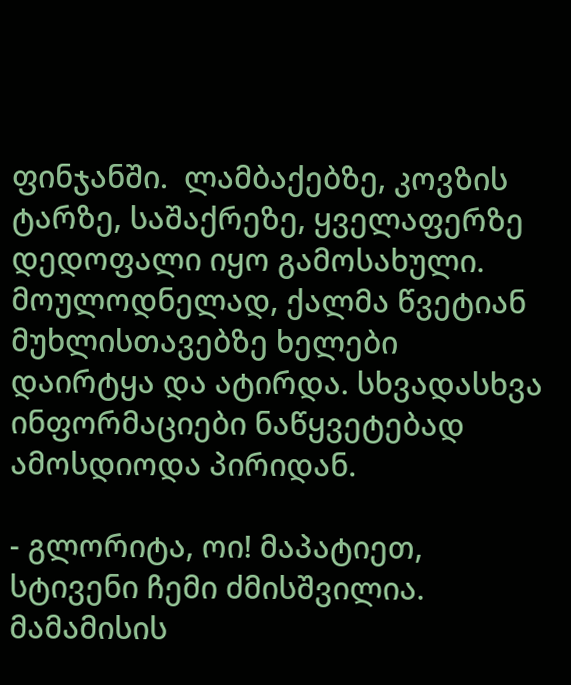ფინჯანში.  ლამბაქებზე, კოვზის ტარზე, საშაქრეზე, ყველაფერზე დედოფალი იყო გამოსახული. მოულოდნელად, ქალმა წვეტიან მუხლისთავებზე ხელები დაირტყა და ატირდა. სხვადასხვა ინფორმაციები ნაწყვეტებად ამოსდიოდა პირიდან.

- გლორიტა, ოი! მაპატიეთ, სტივენი ჩემი ძმისშვილია. მამამისის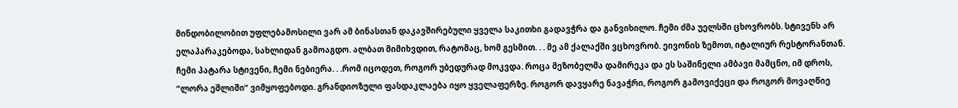მინდობილობით უფლებამოსილი ვარ ამ ბინასთან დაკავშირებული ყველა საკითხი გადავჭრა და განვიხილო. ჩემი ძმა უელსში ცხოვრობს. სტივენს არ ელაპარაკებოდა, სახლიდან გამოაგდო. ალბათ მიმიხვდით, რატომაც, ხომ გესმით. . . მე ამ ქალაქში ვცხოვრობ. ეივონის ზემოთ, იტალიურ რესტორანთან. ჩემი პატარა სტივენი, ჩემი ნებიერა. . .რომ იცოდეთ, როგორ უბედურად მოკვდა. როცა მეზობელმა დამირეკა და ეს საშინელი ამბავი მამცნო, იმ დროს, “ლორა ეშლიში” ვიმყოფებოდი. გრანდიოზული ფასდაკლაება იყო ყველაფერზე. როგორ დავყარე ნავაჭრი, როგორ გამოვიქეცი და როგორ მოვაღწიე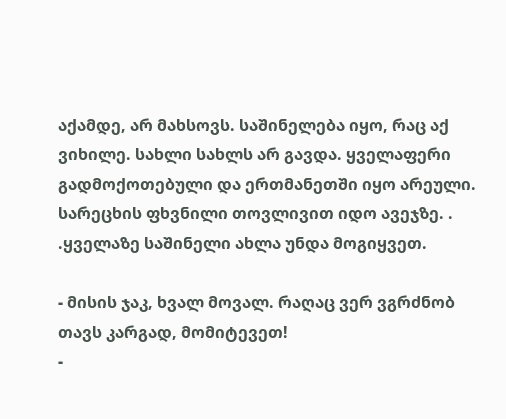აქამდე, არ მახსოვს. საშინელება იყო, რაც აქ ვიხილე. სახლი სახლს არ გავდა. ყველაფერი გადმოქოთებული და ერთმანეთში იყო არეული. სარეცხის ფხვნილი თოვლივით იდო ავეჯზე. . .ყველაზე საშინელი ახლა უნდა მოგიყვეთ.

- მისის ჯაკ, ხვალ მოვალ. რაღაც ვერ ვგრძნობ თავს კარგად, მომიტევეთ!
-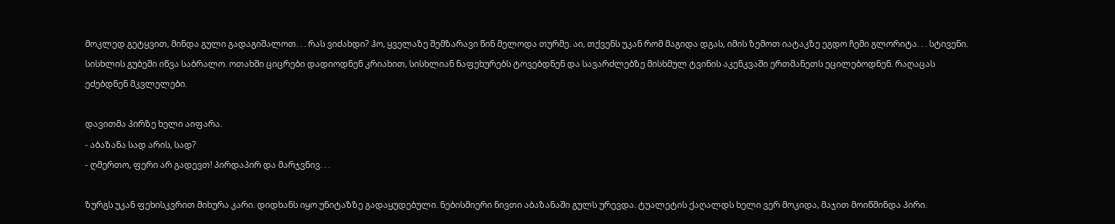მოკლედ გეტყვით, მინდა გული გადაგიშალოთ. . . რას ვიძახდი? ჰო, ყველაზე შემზარავი წინ მელოდა თურმე. აი, თქვენს უკან რომ მაგიდა დგას, იმის ზემოთ იატაკზე ეგდო ჩემი გლორიტა. . . სტივენი. სისხლის გუბეში იწვა საბრალო. ოთახში ციცრები დადიოდნენ კრიახით, სისხლიან ნაფეხურებს ტოვებდნენ და სავარძლებზე მისხმულ ტვინის აკენკვაში ერთმანეთს ეცილებოდნენ. რაღაცას ეძებდნენ მკვლელები.

დავითმა პირზე ხელი აიფარა.
- აბაზანა სად არის, სად?
- ღმერთო, ფერი არ გადევთ! პირდაპირ და მარჯვნივ. . .

ზურგს უკან ფეხისკვრით მიხურა კარი. დიდხანს იყო უნიტაზზე გადაყუდებული. ნებისმიერი ნივთი აბაზანაში გულს ურევდა. ტუალეტის ქაღალდს ხელი ვერ მოკიდა, მაჯით მოიწმინდა პირი.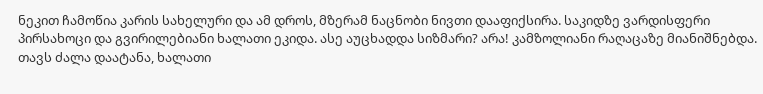ნეკით ჩამოწია კარის სახელური და ამ დროს, მზერამ ნაცნობი ნივთი დააფიქსირა. საკიდზე ვარდისფერი პირსახოცი და გვირილებიანი ხალათი ეკიდა. ასე აუცხადდა სიზმარი? არა! კამზოლიანი რაღაცაზე მიანიშნებდა. თავს ძალა დაატანა, ხალათი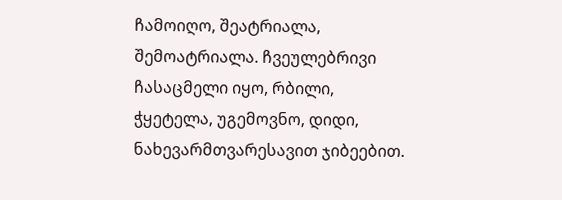ჩამოიღო, შეატრიალა, შემოატრიალა. ჩვეულებრივი ჩასაცმელი იყო, რბილი, ჭყეტელა, უგემოვნო, დიდი,  ნახევარმთვარესავით ჯიბეებით.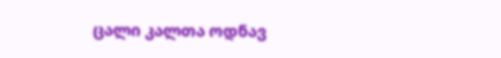ცალი კალთა ოდნავ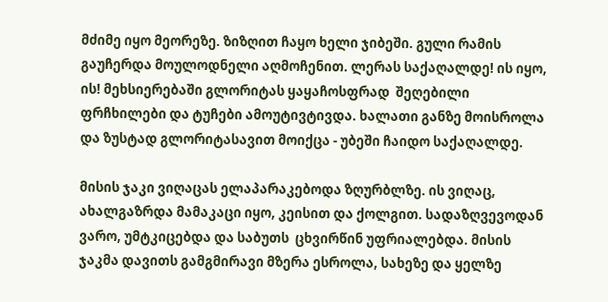მძიმე იყო მეორეზე. ზიზღით ჩაყო ხელი ჯიბეში. გული რამის გაუჩერდა მოულოდნელი აღმოჩენით. ლერას საქაღალდე! ის იყო, ის! მეხსიერებაში გლორიტას ყაყაჩოსფრად  შეღებილი ფრჩხილები და ტუჩები ამოუტივტივდა. ხალათი განზე მოისროლა და ზუსტად გლორიტასავით მოიქცა - უბეში ჩაიდო საქაღალდე.

მისის ჯაკი ვიღაცას ელაპარაკებოდა ზღურბლზე. ის ვიღაც, ახალგაზრდა მამაკაცი იყო, კეისით და ქოლგით. სადაზღვევოდან ვარო, უმტკიცებდა და საბუთს  ცხვირწინ უფრიალებდა. მისის ჯაკმა დავითს გამგმირავი მზერა ესროლა, სახეზე და ყელზე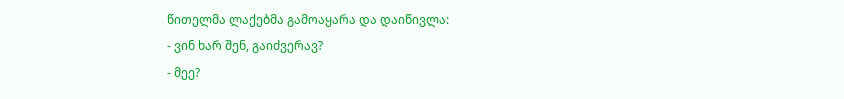წითელმა ლაქებმა გამოაყარა და დაიწივლა:
- ვინ ხარ შენ, გაიძვერავ?
- მეე?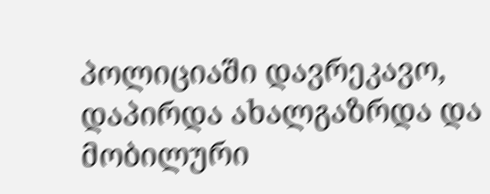პოლიციაში დავრეკავო, დაპირდა ახალგაზრდა და მობილური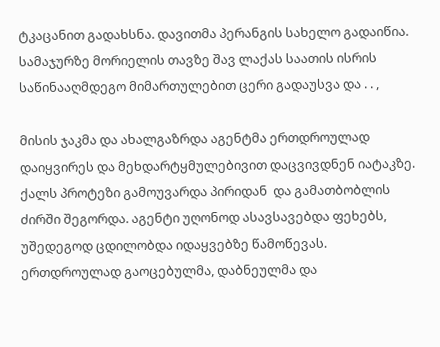ტკაცანით გადახსნა. დავითმა პერანგის სახელო გადაიწია. სამაჯურზე მორიელის თავზე შავ ლაქას საათის ისრის საწინააღმდეგო მიმართულებით ცერი გადაუსვა და . . ,

მისის ჯაკმა და ახალგაზრდა აგენტმა ერთდროულად დაიყვირეს და მეხდარტყმულებივით დაცვივდნენ იატაკზე. ქალს პროტეზი გამოუვარდა პირიდან  და გამათბობლის ძირში შეგორდა. აგენტი უღონოდ ასავსავებდა ფეხებს, უშედეგოდ ცდილობდა იდაყვებზე წამოწევას. ერთდროულად გაოცებულმა, დაბნეულმა და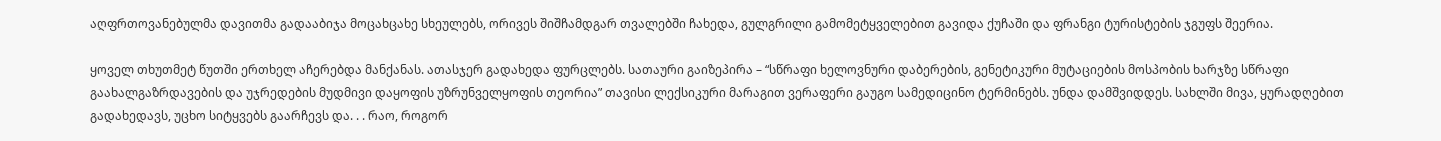აღფრთოვანებულმა დავითმა გადააბიჯა მოცახცახე სხეულებს, ორივეს შიშჩამდგარ თვალებში ჩახედა, გულგრილი გამომეტყველებით გავიდა ქუჩაში და ფრანგი ტურისტების ჯგუფს შეერია.

ყოველ თხუთმეტ წუთში ერთხელ აჩერებდა მანქანას. ათასჯერ გადახედა ფურცლებს. სათაური გაიზეპირა – “სწრაფი ხელოვნური დაბერების, გენეტიკური მუტაციების მოსპობის ხარჯზე სწრაფი გაახალგაზრდავების და უჯრედების მუდმივი დაყოფის უზრუნველყოფის თეორია” თავისი ლექსიკური მარაგით ვერაფერი გაუგო სამედიცინო ტერმინებს. უნდა დამშვიდდეს. სახლში მივა, ყურადღებით გადახედავს, უცხო სიტყვებს გაარჩევს და. . . რაო, როგორ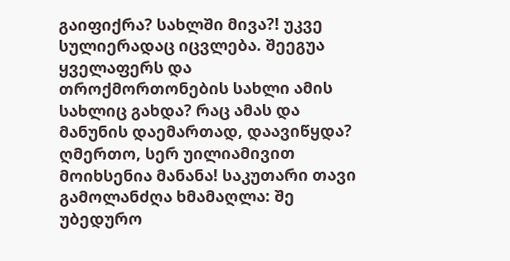გაიფიქრა? სახლში მივა?! უკვე სულიერადაც იცვლება. შეეგუა ყველაფერს და თროქმორთონების სახლი ამის სახლიც გახდა? რაც ამას და მანუნის დაემართად, დაავიწყდა? ღმერთო, სერ უილიამივით მოიხსენია მანანა! საკუთარი თავი გამოლანძღა ხმამაღლა: შე უბედურო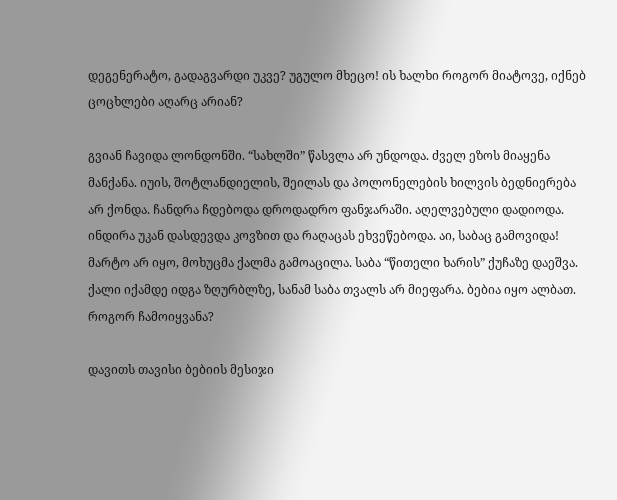დეგენერატო, გადაგვარდი უკვე? უგულო მხეცო! ის ხალხი როგორ მიატოვე, იქნებ ცოცხლები აღარც არიან?

გვიან ჩავიდა ლონდონში. “სახლში” წასვლა არ უნდოდა. ძველ ეზოს მიაყენა მანქანა. იუის, შოტლანდიელის, შეილას და პოლონელების ხილვის ბედნიერება არ ქონდა. ჩანდრა ჩდებოდა დროდადრო ფანჯარაში. აღელვებული დადიოდა. ინდირა უკან დასდევდა კოვზით და რაღაცას ეხვეწებოდა. აი, საბაც გამოვიდა! მარტო არ იყო, მოხუცმა ქალმა გამოაცილა. საბა “წითელი ხარის” ქუჩაზე დაეშვა. ქალი იქამდე იდგა ზღურბლზე, სანამ საბა თვალს არ მიეფარა. ბებია იყო ალბათ. როგორ ჩამოიყვანა?

დავითს თავისი ბებიის მესიჯი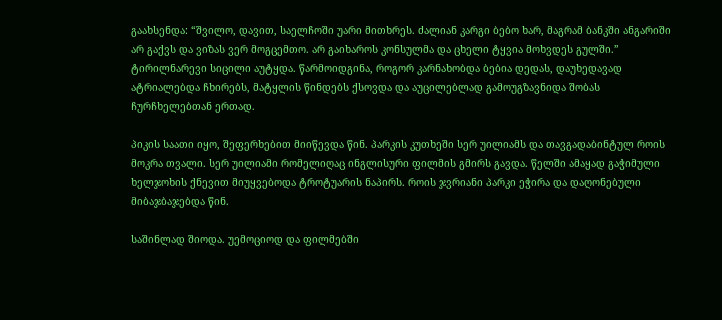გაახსენდა: “შვილო, დავით, საელჩოში უარი მითხრეს. ძალიან კარგი ბებო ხარ, მაგრამ ბანკში ანგარიში არ გაქვს და ვიზას ვერ მოგცემთო. არ გაიხაროს კონსულმა და ცხელი ტყვია მოხვდეს გულში.” ტირილნარევი სიცილი აუტყდა. წარმოიდგინა, როგორ კარნახობდა ბებია დედას, დაუხედავად ატრიალებდა ჩხირებს, მატყლის წინდებს ქსოვდა და აუცილებლად გამოუგზავნიდა შობას ჩურჩხელებთან ერთად.

პიკის საათი იყო, შეფერხებით მიიწევდა წინ. პარკის კუთხეში სერ უილიამს და თავგადაბინტულ როის მოკრა თვალი. სერ უილიამი რომელიღაც ინგლისური ფილმის გმირს გავდა. წელში ამაყად გაჭიმული ხელჯოხის ქნევით მიუყვებოდა ტროტუარის ნაპირს. როის ჯვრიანი პარკი ეჭირა და დაღონებული მიბაჯბაჯებდა წინ.

საშინლად შიოდა. უემოციოდ და ფილმებში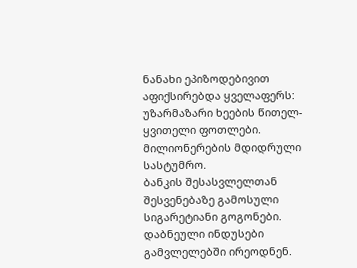ნანახი ეპიზოდებივით აფიქსირებდა ყველაფერს:
უზარმაზარი ხეების წითელ-ყვითელი ფოთლები.
მილიონერების მდიდრული სასტუმრო.
ბანკის შესასვლელთან შესვენებაზე გამოსული სიგარეტიანი გოგონები.
დაბნეული ინდუსები გამვლელებში ირეოდნენ.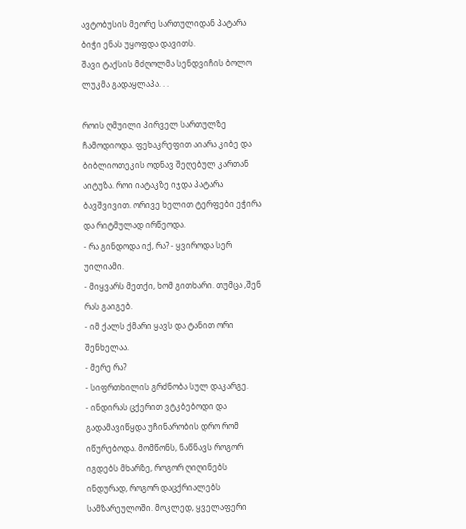ავტობუსის მეორე სართულიდან პატარა ბიჭი ენას უყოფდა დავითს.
შავი ტაქსის მძღოლმა სენდვიჩის ბოლო ლუკმა გადაყლაპა. . .

როის ღმუილი პირველ სართულზე ჩამოდიოდა. ფეხაკრეფით აიარა კიბე და ბიბლიოთეკის ოდნავ შეღებულ კართან აიტუზა. როი იატაკზე იჯდა პატარა ბავშვივით. ორივე ხელით ტერფები ეჭირა და რიტმულად ირწეოდა.
- რა გინდოდა იქ, რა? - ყვიროდა სერ უილიამი.
- მიყვარს მეთქი, ხომ გითხარი. თუმცა ,შენ რას გაიგებ.
- იმ ქალს ქმარი ყავს და ტანით ორი შენხელაა.
- მერე რა?
- სიფრთხილის გრძნობა სულ დაკარგე.
- ინდირას ცქერით ვტკბებოდი და გადამავიწყდა უჩინარობის დრო რომ იწურებოდა. მომწონს, ნაწნავს როგორ იგდებს მხარზე, როგორ ღიღინებს ინდურად, როგორ დაცქრიალებს სამზარეულოში. მოკლედ, ყველაფერი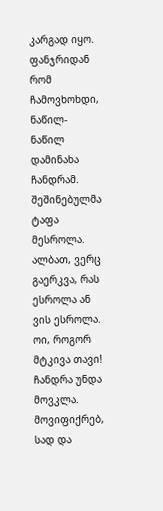კარგად იყო. ფანჯრიდან რომ ჩამოვხოხდი, ნაწილ-ნაწილ დამინახა ჩანდრამ. შეშინებულმა ტაფა მესროლა. ალბათ, ვერც გაერკვა, რას ესროლა ან ვის ესროლა. ოი, როგორ მტკივა თავი! ჩანდრა უნდა მოვკლა. მოვიფიქრებ, სად და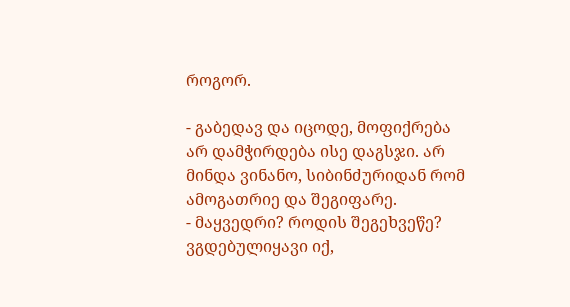როგორ.

- გაბედავ და იცოდე, მოფიქრება არ დამჭირდება ისე დაგსჯი. არ მინდა ვინანო, სიბინძურიდან რომ ამოგათრიე და შეგიფარე.
- მაყვედრი? როდის შეგეხვეწე? ვგდებულიყავი იქ,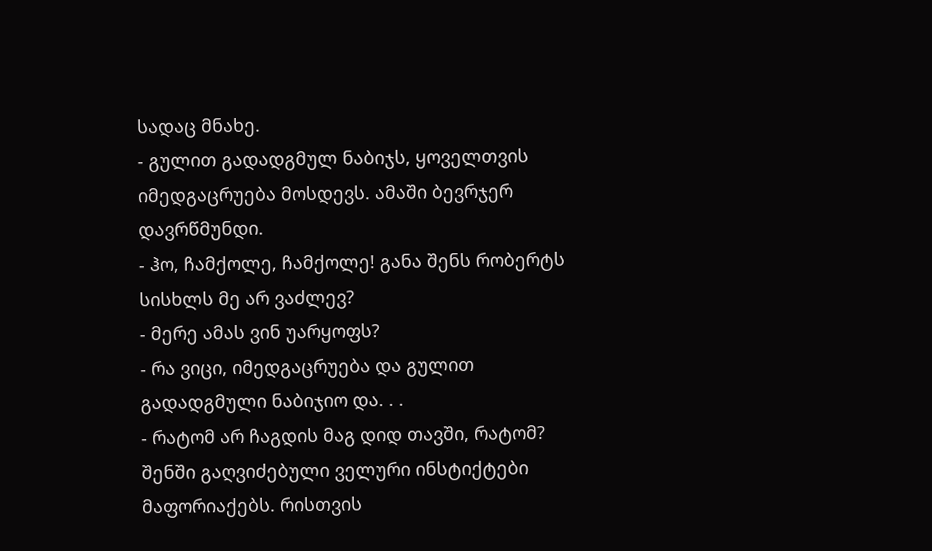სადაც მნახე.
- გულით გადადგმულ ნაბიჯს, ყოველთვის იმედგაცრუება მოსდევს. ამაში ბევრჯერ დავრწმუნდი.
- ჰო, ჩამქოლე, ჩამქოლე! განა შენს რობერტს სისხლს მე არ ვაძლევ?
- მერე ამას ვინ უარყოფს?
- რა ვიცი, იმედგაცრუება და გულით გადადგმული ნაბიჯიო და. . .
- რატომ არ ჩაგდის მაგ დიდ თავში, რატომ? შენში გაღვიძებული ველური ინსტიქტები მაფორიაქებს. რისთვის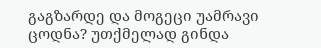გაგზარდე და მოგეცი უამრავი ცოდნა? უთქმელად გინდა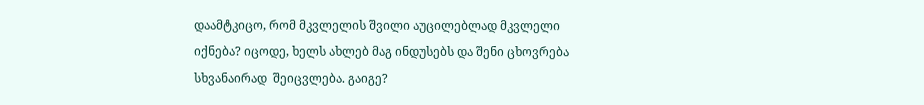დაამტკიცო, რომ მკვლელის შვილი აუცილებლად მკვლელი იქნება? იცოდე, ხელს ახლებ მაგ ინდუსებს და შენი ცხოვრება სხვანაირად  შეიცვლება. გაიგე?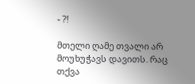- ?!

მთელი ღამე თვალი არ მოუხუჭავს დავითს. რაც თქვა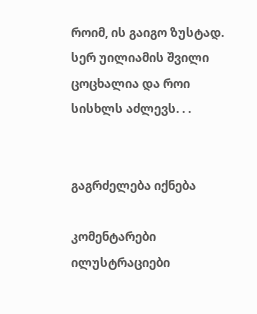როიმ, ის გაიგო ზუსტად. სერ უილიამის შვილი ცოცხალია და როი სისხლს აძლევს. . .


გაგრძელება იქნება

კომენტარები ილუსტრაციები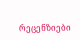რეცენზიები